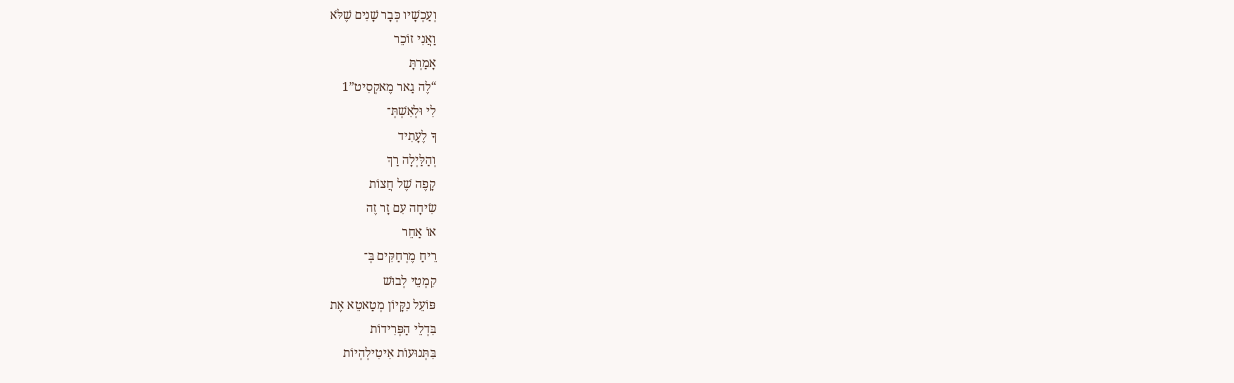וְעַכְשָׁיו כְּבָר שָׁנִים שֶׁלֹּא
וַאֲנִי זוֹכֵר
אָמַרְתָּ
“לֶה גַאר מֶאקְסִיט”1
לִי וּלְאִשְׁתְּ־
ךָ לֶעָתִיד
וְהַלַּיְלָה רַךְ
קָפֶה שֶׁל חֲצוֹת
שִׂיחָה עִם זָר זֶה
אוֹ אַחֵר
רֵיחַ מֶרְחַקִּים בְּ־
קִמְטֵי לְבוּשׁ
פּוֹעֵל נִקָּיוֹן מְטַאטֵא אֶת
בִּדְלֵי הַפְּרִידוֹת
בִּתְּנוּעוֹת אִיטִילְהְיוֹת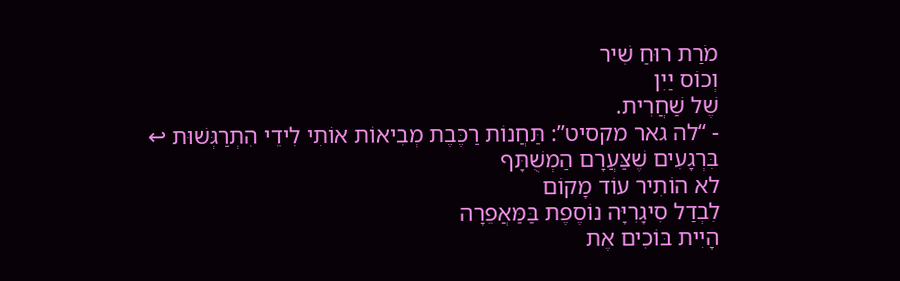מֹרַת רוּחַ שִׁיר
וְכוֹס יַיִן
שֶׁל שַׁחֲרִית.
- “לה גאר מקסיט”: תַּחֲנוֹת רַכֶּבֶת מְבִיאוֹת אוֹתִי לִידֵי הִתְרַגְּשׁוּת ↩
בִּרְגָעִים שֶׁצַּעֲרָם הַמְשֻׁתָּף
לא הוֹתִיר עוֹד מָקוֹם
לִבְדַל סִיגָרִיָּה נוֹסֶפֶת בַּמַּאֲפֵרָה
הָיִית בּוֹכִים אֶת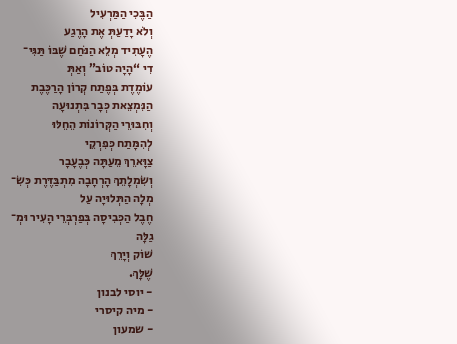הַבֶּכִי הַמַּרְעִיל
וְלֹא יָדַעַתְּ אֶת הָרֶגַע
הֶעָתִיד מְלֵא הַנֹּחַם שֶׁבּוֹ תַּגִּי־
דִי “הָיָה טוֹב” וְאַתְּ
עוֹמֶדֶת בְּפֶתַח קְרוֹן הָרַכֶּבֶת
הַנִּמְצֵאת כְּבָר בִּתְנוּעָה
וְחִבּוּרֵי הַקְּרוֹנוֹת הֵחֵלּוּ
לְהִמָּתַח כְּפִרְקֵי
צַוָּארֵךְ מֵעַתָּה כְּבֶעָבָר
וְשִׂמְלָתֵךְ הָרְחָבָה מִתְבַּדֶּרֶת כְּשִׂ־
מְלָה הַתְּלוּיָה עַל
חֶבֶל הַכְּבִיסָה בְּפַרְבְּרֵי הָעִיר וּמְ־
גַלָּה
שׁוֹק וְיָרֵךְ
שֶׁלָּךְ.
- יוסי לבנון
- מיה קיסרי
- שמעון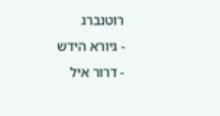רוטנברג
- גיורא הידש
- דרור איל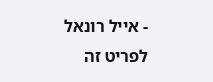- אייל רונאל
לפריט זה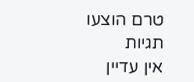טרם הוצעו תגיות
אין עדיין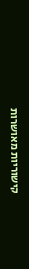קישוריות מאושרות